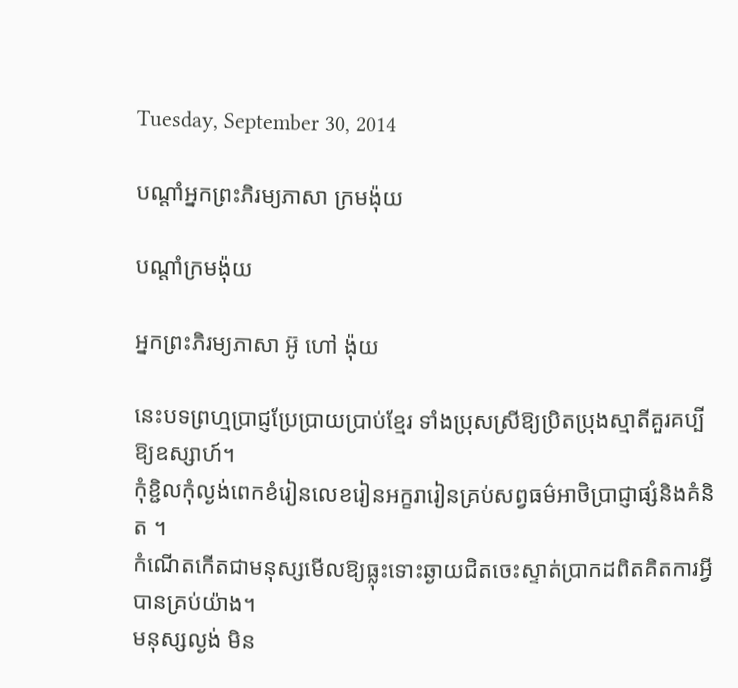Tuesday, September 30, 2014

បណ្តាំអ្នកព្រះភិរម្យភាសា ក្រមង៉ុយ

បណ្តាំក្រមង៉ុយ

អ្នកព្រះភិរម្យភាសា អ៊ូ ហៅ ង៉ុយ

នេះបទព្រហ្មប្រាជ្ញប្រែប្រាយប្រាប់ខ្មែរ ទាំងប្រុសស្រីឱ្យប្រិតប្រុងស្មាតីគួរគប្បីឱ្យឧស្សាហ៍។
កុំខ្ជិលកុំល្ងង់ពេកខំរៀនលេខរៀនអក្ខរារៀនគ្រប់សព្វធម៌អាថិប្រាជ្ញាផ្សំនិងគំនិត ។
កំណើតកើតជាមនុស្សមើលឱ្យធ្លុះទោះឆ្ងាយជិតចេះស្ទាត់ប្រាកដពិតគិតការអ្វីបានគ្រប់យ៉ាង។
មនុស្សល្ងង់ មិន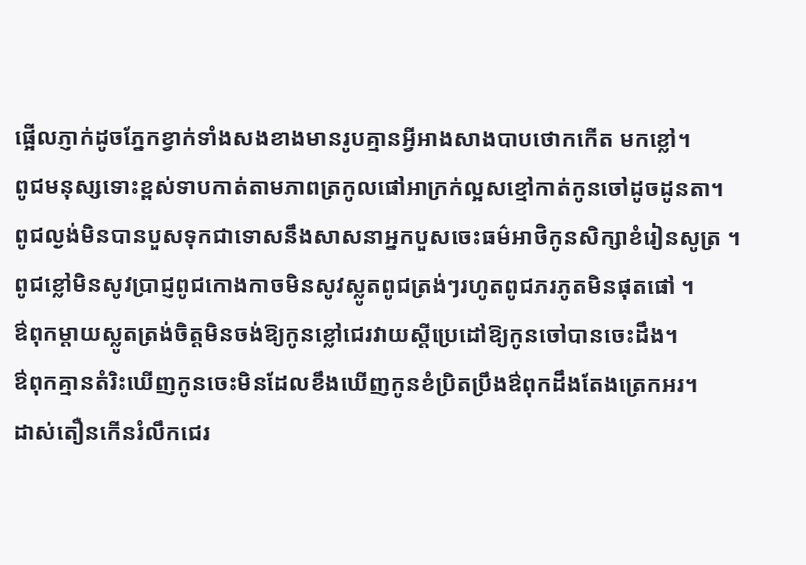ផ្អើលភ្ញាក់ដូចភ្នែកខ្វាក់ទាំងសងខាងមានរូបគ្មានអ្វីអាងសាងបាបថោកកើត មកខ្លៅ។
ពូជមនុស្សទោះខ្ពស់ទាបកាត់តាមភាពត្រកូលផៅអាក្រក់ល្អសខ្មៅកាត់កូនចៅដូចដូនតា។
ពូជល្ងង់មិនបានបួសទុកជាទោសនឹងសាសនាអ្នកបួសចេះធម៌អាថិកូនសិក្សាខំរៀនសូត្រ ។
ពូជខ្លៅមិនសូវប្រាជ្ញពូជកោងកាចមិនសូវស្លូតពូជត្រង់ៗរហូតពូជភរភូតមិនផុតផៅ ។
ឳពុកម្តាយស្លូតត្រង់ចិត្តមិនចង់ឱ្យកូនខ្លៅជេរវាយស្តីប្រេដៅឱ្យកូនចៅបានចេះដឹង។
ឳពុកគ្មានតំរិះឃើញកូនចេះមិនដែលខឹងឃើញកូនខំប្រិតប្រឹងឳពុកដឹងតែងត្រេកអរ។
ដាស់តឿនកើនរំលឹកជេរ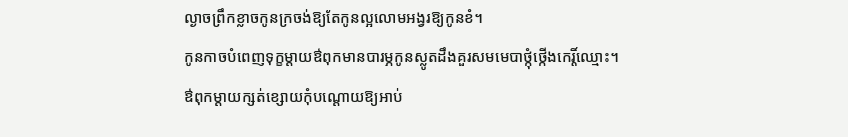ល្ងាចព្រឹកខ្លាចកូនក្រចង់ឱ្យតែកូនល្អលោមអង្វរឱ្យកូនខំ។
កូនកាចបំពេញទុក្ខម្តាយឳពុកមានបារម្ភកូនស្លូតដឹងគួរសមមេបាថ្កុំថ្កើងកេរ្តិ៍ឈ្មោះ។
ឳពុកម្តាយក្សត់ខ្សោយកុំបណ្តោយឱ្យអាប់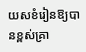យសខំរៀនឱ្យបានខ្ពស់គ្រា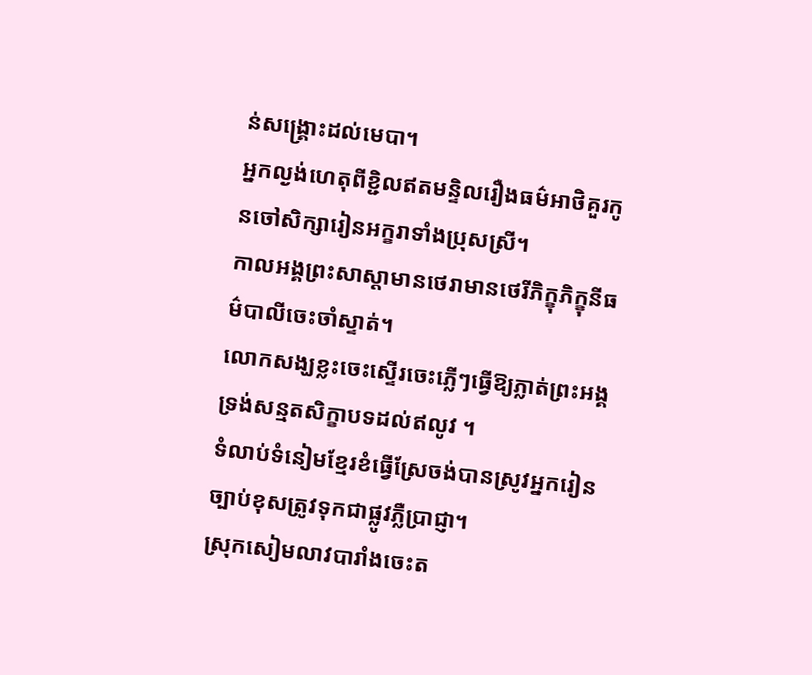ន់សង្រ្គោះដល់មេបា។
អ្នកល្ងង់ហេតុពីខ្ជិលឥតមន្ទិលរឿងធម៌អាថិគួរកូនចៅសិក្សារៀនអក្ខរាទាំងប្រុសស្រី។
កាលអង្គព្រះសាស្តាមានថេរាមានថេរីភិក្ខុភិក្ខុនីធម៌បាលីចេះចាំស្ទាត់។
លោកសង្ឃខ្លះចេះស្ទើរចេះភ្លើៗធ្វើឱ្យភ្លាត់ព្រះអង្គទ្រង់សន្មតសិក្ខាបទដល់ឥលូវ ។
ទំលាប់ទំនៀមខ្មែរខំធ្វើស្រែចង់បានស្រូវអ្នករៀនច្បាប់ខុសត្រូវទុកជាផ្លូវភ្លឺប្រាជ្ញា។
ស្រុកសៀមលាវបារាំងចេះត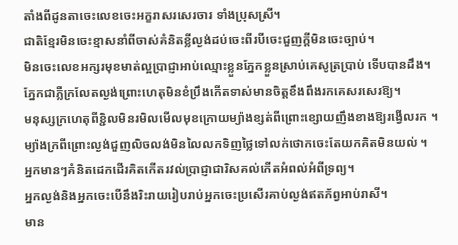តាំងពីដូនតាចេះលេខចេះអក្ខរាសរសេរចារ ទាំងប្រុសស្រី។
ជាតិខ្មែរមិនចេះខ្មាសនាំពីចាស់គំនិតខ្លីល្ងង់ដប់ចេះពីរបីចេះជួញក្តីមិនចេះច្បាប់។
មិនចេះលេខអក្សរមុខមាត់ល្អប្រាជ្ញាអាប់ឈ្មោះខ្លួនភ្នែកខ្លួនស្រាប់គេសូត្រប្រាប់ ទើបបានដឹង។
ភ្នែកជាភ្លឺក្រលែតល្ងង់ព្រោះហេតុមិនខំប្រឹងកើតទាស់មានចិត្តខឹងពឹងរកគេសរសេរឱ្យ។
មនុស្សក្រហេតុពីខ្ជិលមិនរមិលមើលមុខក្រោយម្យ៉ាងខ្សត់ពីព្រោះខ្សោយញឹងខាងឱ្យរង្វើលរក ។
ម្យ៉ាងក្រពីព្រោះល្ងង់ជួញលិចលង់មិនលៃលកទិញថ្លៃទៅលក់ថោកចេះតែយកគិតមិនយល់ ។
អ្នកមានៗគំនិតដេកដើរគិតកើតរវល់ប្រាជ្ញាជារិសគល់កើតអំពល់អំពីទ្រព្យ។
អ្នកល្ងង់និងអ្នកចេះបើនឹងរិះរាយរៀបរាប់អ្នកចេះប្រសើរគាប់ល្ងង់ឥតភ័ព្វអាប់រាសី។
មាន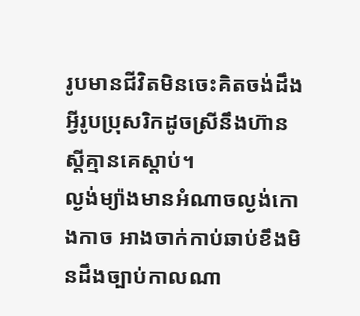រូបមានជីវិតមិនចេះគិតចង់ដឹងអ្វីរូបប្រុសរិកដូចស្រីនឹងហ៊ានស្តីគ្មានគេស្តាប់។
ល្ងង់ម្យ៉ាងមានអំណាចល្ងង់កោងកាច អាងចាក់កាប់ឆាប់ខឹងមិនដឹងច្បាប់កាលណា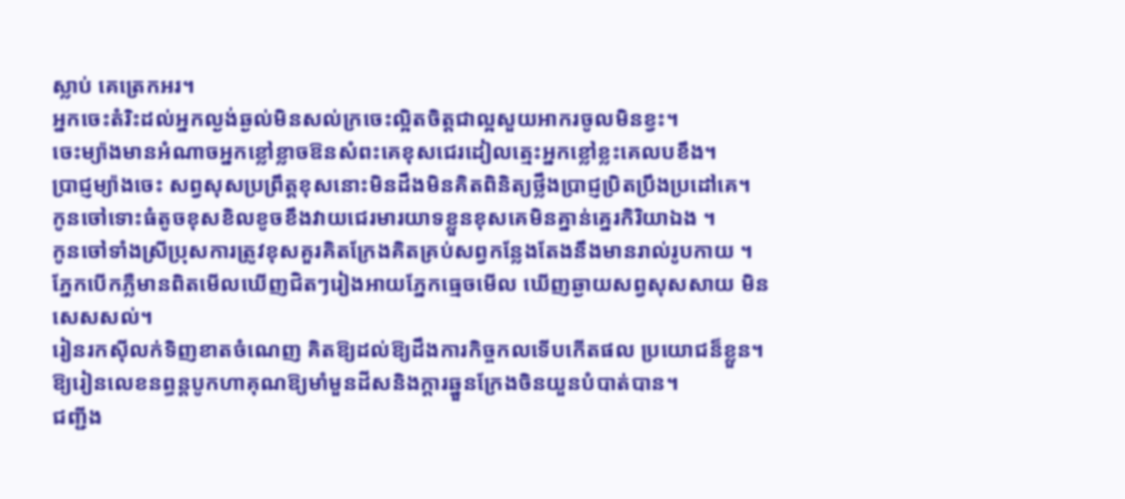ស្លាប់ គេត្រេកអរ។
អ្នកចេះតំរិះដល់អ្នកល្ងង់ឆ្ងល់មិនសល់ក្រចេះល្អិតចិត្តជាល្អសួយអាករចូលមិនខ្វះ។
ចេះម្យ៉ាងមានអំណាចអ្នកខ្លៅខ្លាចឱនសំពះគេខុសជេរដៀលត្មេះអ្នកខ្លៅខ្លះគេលបខឹង។
ប្រាជ្ញម្យ៉ាងចេះ សព្វសុសប្រព្រឹត្តខុសនោះមិនដឹងមិនគិតពិនិត្យថ្លឹងប្រាជ្ញប្រិតប្រឹងប្រដៅគេ។
កូនចៅទោះធំតូចខុសខិលខូចខឹងវាយជេរមារយាទខ្លួនខុសគេមិនគ្នាន់គ្នេរកិរិយាឯង ។
កូនចៅទាំងស្រីប្រុសការត្រូវខុសគួរគិតក្រែងគិតគ្រប់សព្វកន្លែងតែងនឹងមានរាល់រូបកាយ ។
ភ្នែកបើកភ្លឺមានពិតមើលឃើញជិតៗរៀងអាយភ្នែកធ្មេចមើល ឃើញឆ្ងាយសព្វសុសសាយ មិនសេសសល់។
រៀនរកស៊ីលក់ទិញខាតចំណេញ គិតឱ្យដល់ឱ្យដឹងការកិច្ចកលទើបកើតផល ប្រយោជន៏ខ្លួន។
ឱ្យរៀនលេខនព្ធន្តបូកហាគុណឱ្យមាំមួនដីសនិងក្តារឆ្នួនក្រែងចិនយួនបំបាត់បាន។
ជញ្ជីង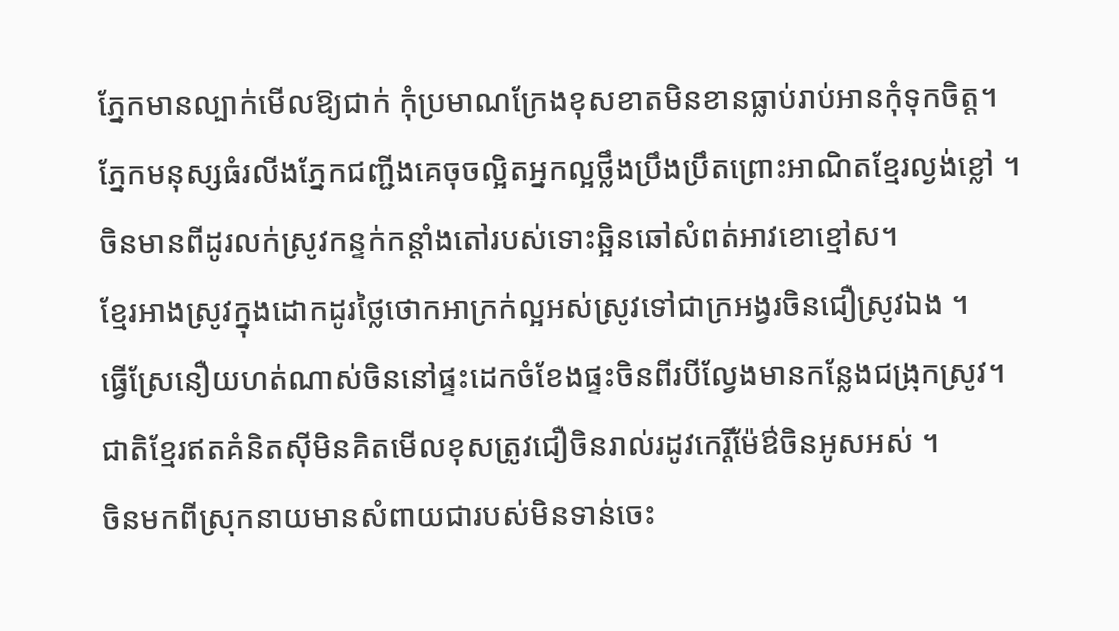ភ្នែកមានល្បាក់មើលឱ្យជាក់ កុំប្រមាណក្រែងខុសខាតមិនខានធ្លាប់រាប់អានកុំទុកចិត្ត។
ភ្នែកមនុស្សធំរលីងភ្នែកជញ្ជីងគេចុចល្អិតអ្នកល្អថ្លឹងប្រឹងប្រឹតព្រោះអាណិតខ្មែរល្ងង់ខ្លៅ ។
ចិនមានពីដូរលក់ស្រូវកន្ទក់កន្តាំងតៅរបស់ទោះឆ្អិនឆៅសំពត់អាវខោខ្មៅស។
ខ្មែរអាងស្រូវក្នុងដោកដូរថ្លៃថោកអាក្រក់ល្អអស់ស្រូវទៅជាក្រអង្វរចិនជឿស្រូវឯង ។
ធ្វើស្រែនឿយហត់ណាស់ចិននៅផ្ទះដេកចំខែងផ្ទះចិនពីរបីល្វែងមានកន្លែងជង្រុកស្រូវ។
ជាតិខ្មែរឥតគំនិតស៊ីមិនគិតមើលខុសត្រូវជឿចិនរាល់រដូវកេរ្តិ៍ម៉ែឳចិនអូសអស់ ។
ចិនមកពីស្រុកនាយមានសំពាយជារបស់មិនទាន់ចេះ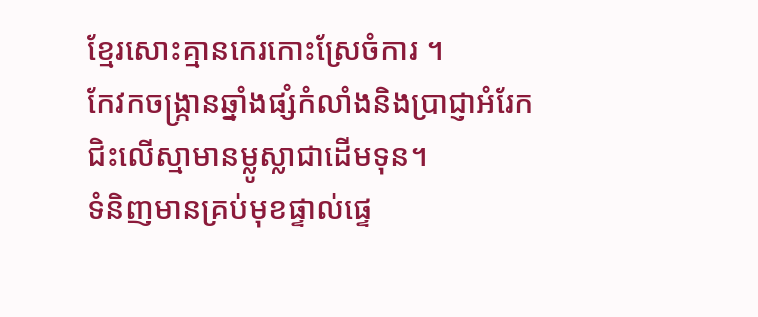ខ្មែរសោះគ្មានកេរកោះស្រែចំការ ។
កែវកចង្រ្កានឆ្នាំងផ្សំកំលាំងនិងប្រាជ្ញាអំរែកជិះលើស្មាមានម្លូស្លាជាដើមទុន។
ទំនិញមានគ្រប់មុខផ្ទាល់ផ្ទេ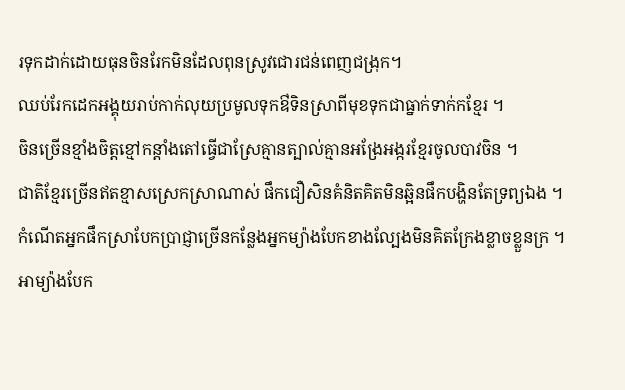រទុកដាក់ដោយធុនចិនរែកមិនដែលពុនស្រូវជោរជន់ពេញជង្រុក។
ឈប់រែកដេកអង្គុយរាប់កាក់លុយប្រមូលទុកឳទិនស្រាពីមុខទុកជាធ្នាក់ទាក់កខ្មែរ ។
ចិនច្រើនខ្មាំងចិត្តខ្មៅកន្តាំងតៅធ្វើជាស្រែគ្មានត្បាល់គ្មានអង្រែអង្ករខ្មែរចូលបាវចិន ។
ជាតិខ្មែរច្រើនឥតខ្មាសស្រេកស្រាណាស់ ផឹកជឿសិនគំនិតគិតមិនឆ្អិនផឹកបង្ហិនតែទ្រព្យឯង ។
កំណើតអ្នកផឹកស្រាបែកប្រាជ្ញាច្រើនកន្លែងអ្នកម្យ៉ាងបែកខាងល្បែងមិនគិតក្រែងខ្លាចខ្លួនក្រ ។
អាម្យ៉ាងបែក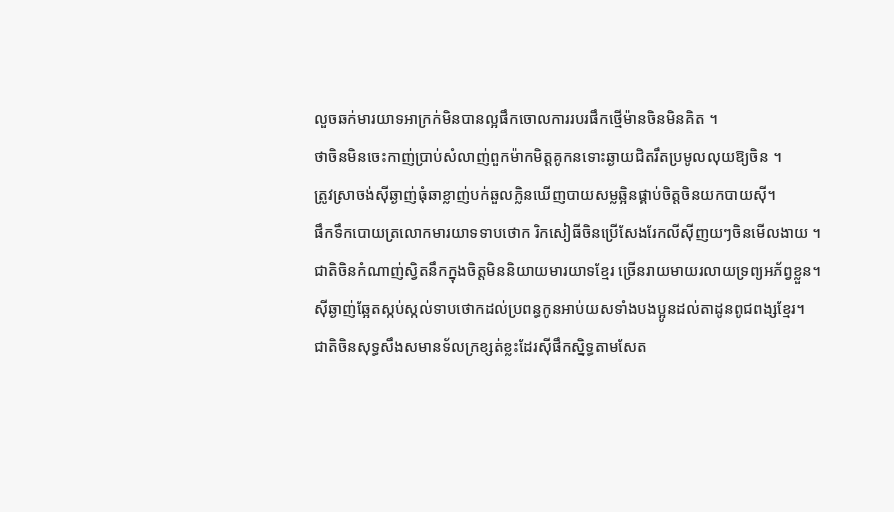លួចឆក់មារយាទអាក្រក់មិនបានល្អផឹកចោលការរបរផឹកថ្មើម៉ានចិនមិនគិត ។
ថាចិនមិនចេះកាញ់ប្រាប់សំលាញ់ពួកម៉ាកមិត្តគូកនទោះឆ្ងាយជិតរឹតប្រមូលលុយឱ្យចិន ។
ត្រូវស្រាចង់ស៊ីឆ្ងាញ់ធុំឆាខ្លាញ់បក់ឆួលក្លិនឃើញបាយសម្លឆ្អិនផ្គាប់ចិត្តចិនយកបាយស៊ី។
ផឹកទឹកបោយត្រលោកមារយាទទាបថោក រិកសៀធីចិនប្រើសែងរែកលីស៊ីញយៗចិនមើលងាយ ។
ជាតិចិនកំណាញ់ស្វិតនឹកក្នុងចិត្តមិននិយាយមារយាទខ្មែរ ច្រើនរាយមាយរលាយទ្រព្យអភ័ព្វខ្លួន។
ស៊ីឆ្ងាញ់ឆ្អែតស្កប់ស្កល់ទាបថោកដល់ប្រពន្ធកូនអាប់យសទាំងបងប្អូនដល់តាដូនពូជពង្សខ្មែរ។
ជាតិចិនសុទ្ធសឹងសមានទ័លក្រខ្សត់ខ្លះដែរស៊ីផឹកស្និទ្ធតាមសែត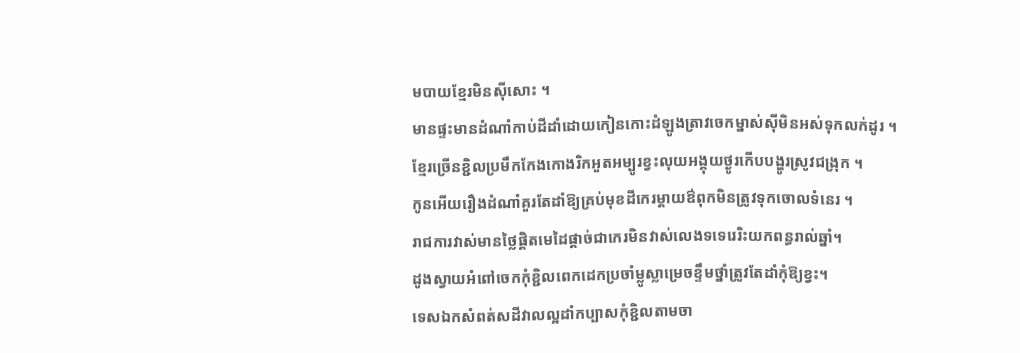មបាយខ្មែរមិនស៊ីសោះ ។
មានផ្ទះមានដំណាំកាប់ដីដាំដោយកៀនកោះដំឡូងត្រាវចេកម្នាស់ស៊ីមិនអស់ទុកលក់ដូរ ។
ខ្មែរច្រើនខ្ជិលប្រមឹកកែងកោងរិកអួតអម្បូរខ្វះលុយអង្គុយថ្ងូរកើបបង្ហូរស្រូវជង្រុក ។
កូនអើយរឿងដំណាំគួរតែដាំឱ្យគ្រប់មុខដីកេរម្តាយឳពុកមិនត្រូវទុកចោលទំនេរ ។
រាជការវាស់មានថ្លៃផ្តិតមេដៃផ្តាច់ជាកេរមិនវាស់លេងទទេរេរិះយកពន្ធរាល់ឆ្នាំ។
ដូងស្វាយអំពៅចេកកុំខ្ជិលពេកដេកប្រចាំម្លូស្លាម្រេចខ្ទឹមថ្នាំត្រូវតែដាំកុំឱ្យខ្វះ។
ទេសឯកសំពត់សដីវាលល្អដាំកប្បាសកុំខ្ជិលតាមចា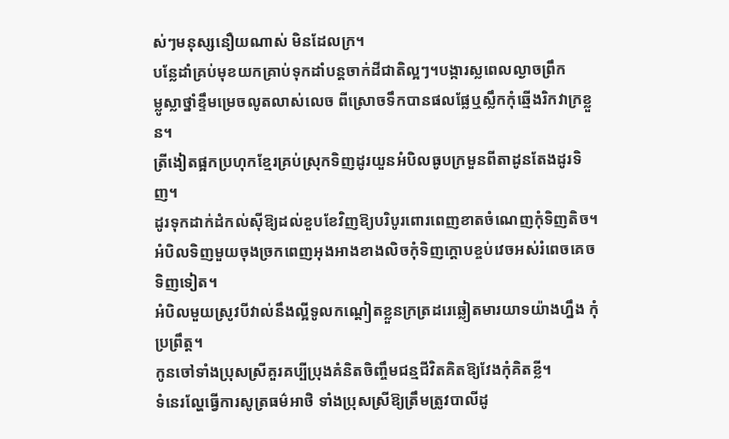ស់ៗមនុស្សនឿយណាស់ មិនដែលក្រ។
បន្លែដាំគ្រប់មុខយកគ្រាប់ទុកដាំបន្តចាក់ដីជាតិល្អៗ។បង្ការស្លពេលល្ងាចព្រឹក
ម្លូស្លាថ្នាំខ្ទឹមម្រេចលូតលាស់លេច ពីស្រោចទឹកបានផលផ្លែឬស្លឹកកុំឆ្មើងរិកវាក្រខ្លួន។
ត្រីងៀតផ្អកប្រហុកខ្មែរគ្រប់ស្រុកទិញដូរយួនអំបិលធូបក្រមួនពីតាដូនតែងដូរទិញ។
ដូរទុកដាក់ដំកល់ស៊ីឱ្យដល់ខួបខែវិញឱ្យបរិបូរពោរពេញខាតចំណេញកុំទិញតិច។
អំបិលទិញមួយចុងច្រកពេញអុងអាងខាងលិចកុំទិញក្តោបខ្ចប់វេចអស់រំពេចគេចទិញទៀត។
អំបិលមួយស្រូវបីវាល់នឹងល្អីទូលកណ្តៀតខ្លួនក្រត្រដរេឆ្លៀតមារយាទយ៉ាងហ្នឹង កុំប្រព្រឹត្ត។
កូនចៅទាំងប្រុសស្រីគួរគប្បីប្រុងគំនិតចិញ្ចឹមជន្មជីវិតគិតឱ្យវែងកុំគិតខ្លី។
ទំនេរល្ហែធ្វើការសូត្រធម៌អាថិ ទាំងប្រុសស្រីឱ្យត្រឹមត្រូវបាលីដូ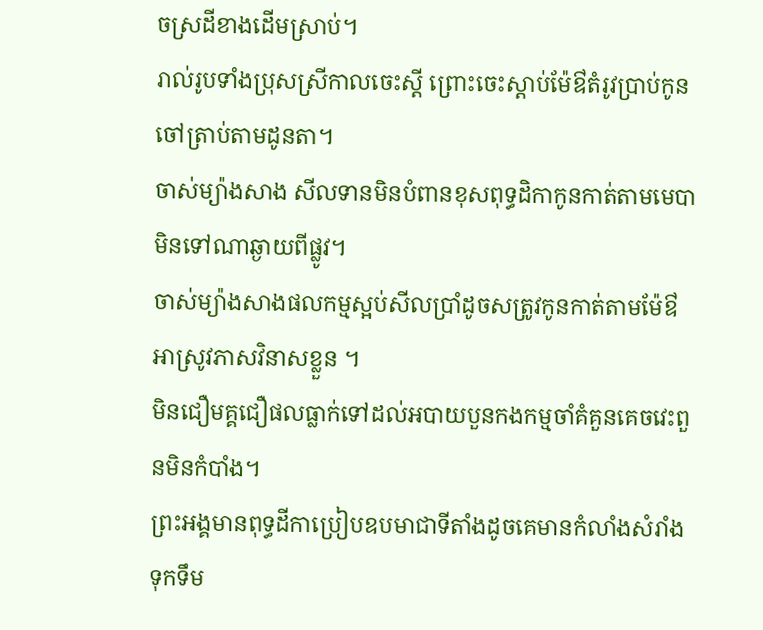ចស្រដីខាងដើមស្រាប់។
រាល់រូបទាំងប្រុសស្រីកាលចេះស្តី ព្រោះចេះស្តាប់ម៉ែឳតំរូវប្រាប់កូនចៅត្រាប់តាមដូនតា។
ចាស់ម្យ៉ាងសាង សីលទានមិនបំពានខុសពុទ្ធដិកាកូនកាត់តាមមេបាមិនទៅណាឆ្ងាយពីផ្លូវ។
ចាស់ម្យ៉ាងសាងផលកម្មស្អប់សីលប្រាំដូចសត្រូវកូនកាត់តាមម៉ែឳអាស្រូវភាសវិនាសខ្លួន ។
មិនជឿមគ្គជឿផលធ្លាក់ទៅដល់អបាយបួនកងកម្មចាំគំគួនគេចវេះពួនមិនកំបាំង។
ព្រះអង្គមានពុទ្ធដីកាប្រៀបឧបមាជាទីតាំងដូចគេមានកំលាំងសំរាំងទុកទឹម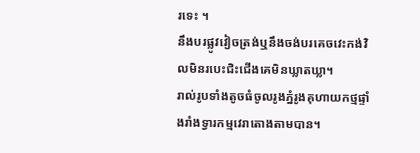រទេះ ។
នឹងបរផ្លូវវៀចត្រង់ឬនឹងចង់បរគេចវេះកង់វិលមិនរបេះជិះជើងគេមិនឃ្លាតឃ្លា។
រាល់រូបទាំងតូចធំចូលរូងភ្នំរូងគុហាយកថ្មផ្ទាំងរាំងទ្វារកម្មវេរាតោងតាមបាន។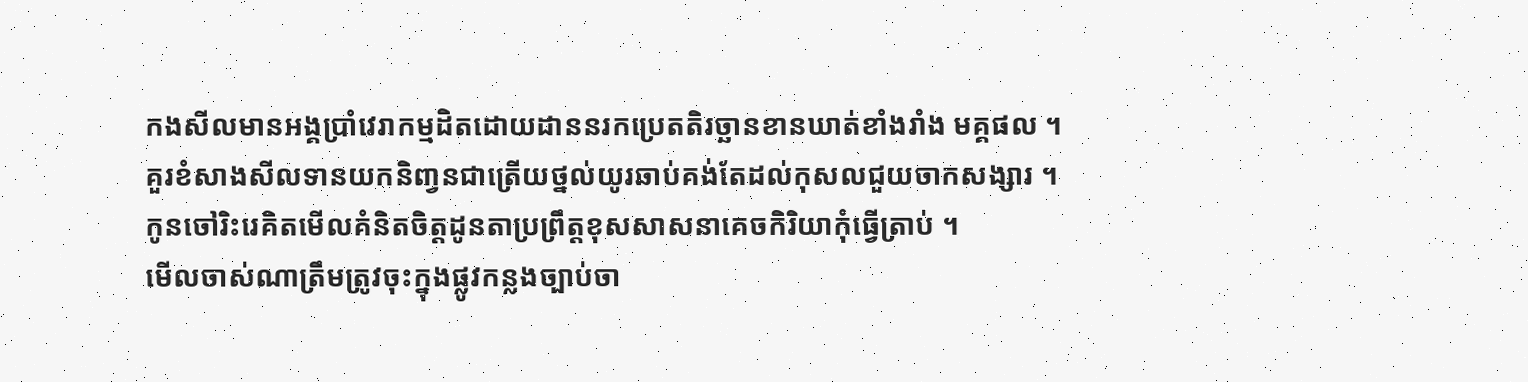កងសីលមានអង្គប្រាំវេរាកម្មដិតដោយដាននរកប្រេតតិរច្ឆានខានឃាត់ខាំងរាំង មគ្គផល ។
គួរខំសាងសីលទានយកនិពា្វនជាត្រើយថ្នល់យូរឆាប់គង់តែដល់កុសលជួយចាកសង្សារ ។
កូនចៅរិះរេគិតមើលគំនិតចិត្តដូនតាប្រព្រឹត្តខុសសាសនាគេចកិរិយាកុំធ្វើត្រាប់ ។
មើលចាស់ណាត្រឹមត្រូវចុះក្នុងផ្លូវកន្លងច្បាប់ចា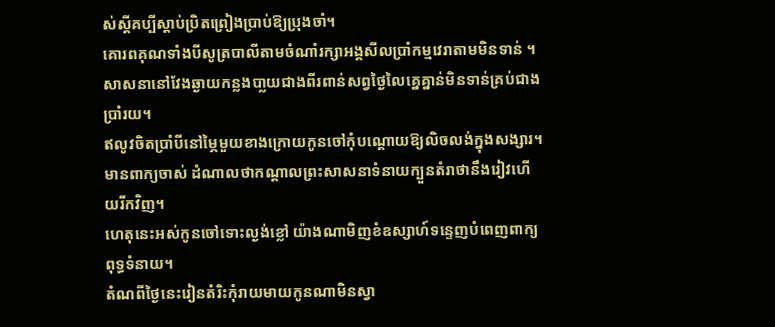ស់ស្តីគប្បីស្តាប់ប្រិតព្រៀងប្រាប់ឱ្យប្រុងចាំ។
គោរពគុណទាំងបីសូត្របាលីតាមចំណាំរក្សាអង្គសីលប្រាំកម្មវេរាតាមមិនទាន់ ។
សាសនានៅវែងឆ្ងាយកន្លងបា្លយជាងពីរពាន់សព្វថ្ងៃលៃគ្នេគ្នាន់មិនទាន់គ្រប់ជាងប្រាំរយ។
ឥលូវចិតប្រាំបីនៅម្ភៃមួយខាងក្រោយកូនចៅកុំបណ្តោយឱ្យលិចលង់ក្នុងសង្សារ។
មានពាក្យចាស់ ដំណាលថាកណ្តាលព្រះសាសនាទំនាយក្បួនតំរាថានឹងរៀវហើយរីកវិញ។
ហេតុនេះអស់កូនចៅទោះល្ងង់ខ្លៅ យ៉ាងណាមិញខំឧស្សាហ៍ទន្ទេញបំពេញពាក្យពុទ្ធទំនាយ។
តំណពីថ្ងៃនេះរៀនតំរិះកុំរាយមាយកូនណាមិនស្វា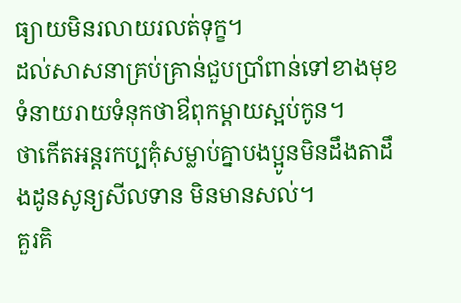ធ្យាយមិនរលាយរលត់ទុក្ខ។
ដល់សាសនាគ្រប់គ្រាន់ជួបប្រាំពាន់ទៅខាងមុខទំនាយរាយទំនុកថាឳពុកម្តាយស្អប់កូន។
ថាកើតអន្តរកប្បគុំសម្លាប់គ្នាបងប្អូនមិនដឹងតាដឹងដូនសូន្យសីលទាន មិនមានសល់។
គួរគិ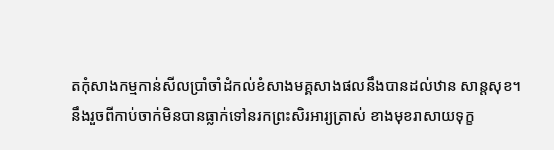តកុំសាងកម្មកាន់សីលប្រាំចាំដំកល់ខំសាងមគ្គសាងផលនឹងបានដល់ឋាន សាន្តសុខ។
នឹងរួចពីកាប់ចាក់មិនបានធ្លាក់ទៅនរកព្រះសិរអារ្យត្រាស់ ខាងមុខរាសាយទុក្ខ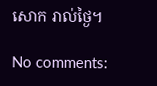សោក រាល់ថ្ងៃ។

No comments: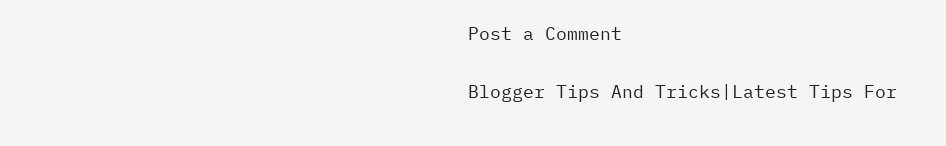Post a Comment

Blogger Tips And Tricks|Latest Tips For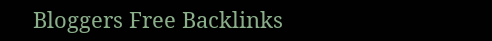Bloggers Free Backlinks